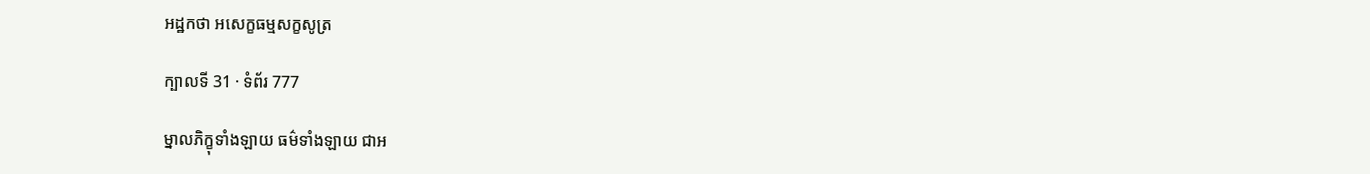អដ្ឋកថា អសេក្ខធម្មសក្ខសូត្រ

ក្បាលទី 31 · ទំព័រ 777

ម្នាលភិក្ខុទាំងឡាយ ធម៌ទាំងឡាយ ជាអ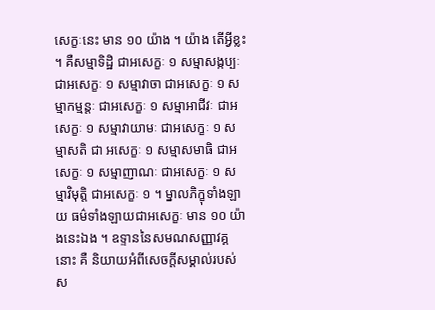សេក្ខៈនេះ មាន ១០ យ៉ាង ។ យ៉ាង តើអ្វីខ្លះ ។ គឺសម្មាទិដ្ឋិ ជាអសេក្ខៈ ១ សម្មាសង្កប្បៈ ជាអសេក្ខៈ ១ សម្មាវាចា ជាអសេក្ខៈ ១ សម្មាកម្មន្តៈ ជាអសេក្ខៈ ១ សម្មាអាជីវៈ ជាអសេក្ខៈ ១ សម្មាវាយាមៈ ជាអសេក្ខៈ ១ សម្មាសតិ ជា អសេក្ខៈ ១ សម្មាសមាធិ ជាអសេក្ខៈ ១ សម្មាញាណៈ ជាអសេក្ខៈ ១ សម្មាវិមុត្តិ ជាអសេក្ខៈ ១ ។ ម្នាលភិក្ខុទាំងឡាយ ធម៌ទាំងឡាយជាអសេក្ខៈ មាន ១០ យ៉ាងនេះឯង ។ ឧទ្ទាននៃសមណសញ្ញាវគ្គនោះ គឺ និយាយអំពីសេចក្តីសម្គាល់របស់ស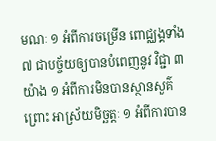មណៈ ១ អំពីការចម្រើន ពោជ្ឈង្គទាំង ៧ ជាបច្ច័យឲ្យបានបំពេញនូវ វិជ្ជា ៣ យ៉ាង ១ អំពីការមិនបានស្ថានសួគ៌ ព្រោះ អាស្រ័យមិច្ឆត្តៈ ១ អំពីការបាន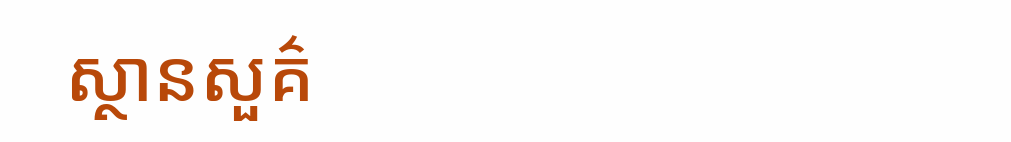ស្ថានសួគ៌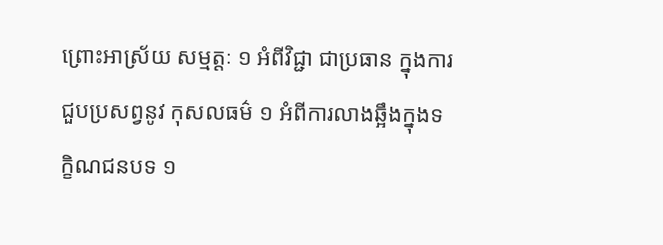ព្រោះអាស្រ័យ សម្មត្តៈ ១ អំពីវិជ្ជា ជាប្រធាន ក្នុងការជួបប្រសព្វនូវ កុសលធម៌ ១ អំពីការលាងឆ្អឹងក្នុងទក្ខិណជនបទ ១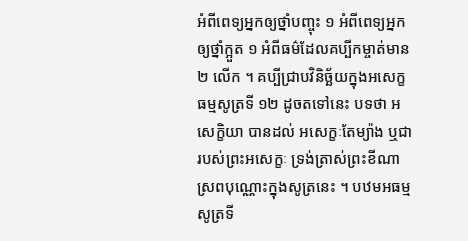អំពីពេទ្យអ្នកឲ្យថ្នាំបញ្ចុះ ១ អំពីពេទ្យអ្នកឲ្យថ្នាំក្អួត ១ អំពីធម៌ដែលគប្បីកម្ចាត់មាន ២ លើក ។ គប្បីជ្រាបវិនិច្ឆ័យក្នុងអសេក្ខធម្មសូត្រទី ១២ ដូចតទៅនេះ បទថា អសេក្ខិយា បានដល់ អសេក្ខៈតែម្យ៉ាង ឬជារបស់ព្រះអសេក្ខៈ ទ្រង់ត្រាស់ព្រះខីណាស្រពបុណ្ណោះក្នុងសូត្រនេះ ។ បឋមអធម្មសូត្រទី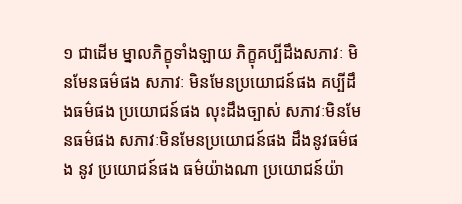១ ជាដើម ម្នាលភិក្ខុទាំងឡាយ ភិក្ខុគប្បីដឹងសភាវៈ មិនមែនធម៌ផង សភាវៈ មិនមែនប្រយោជន៍ផង គប្បីដឹងធម៌ផង ប្រយោជន៍ផង លុះដឹងច្បាស់ សភាវៈមិនមែនធម៌ផង សភាវៈមិនមែនប្រយោជន៍ផង ដឹងនូវធម៌ផង នូវ ប្រយោជន៍ផង ធម៌យ៉ាងណា ប្រយោជន៍យ៉ា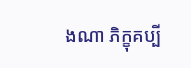ងណា ភិក្ខុគប្បី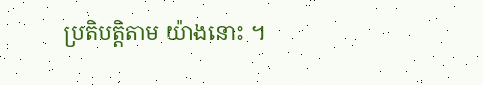ប្រតិបត្តិតាម យ៉ាងនោះ ។